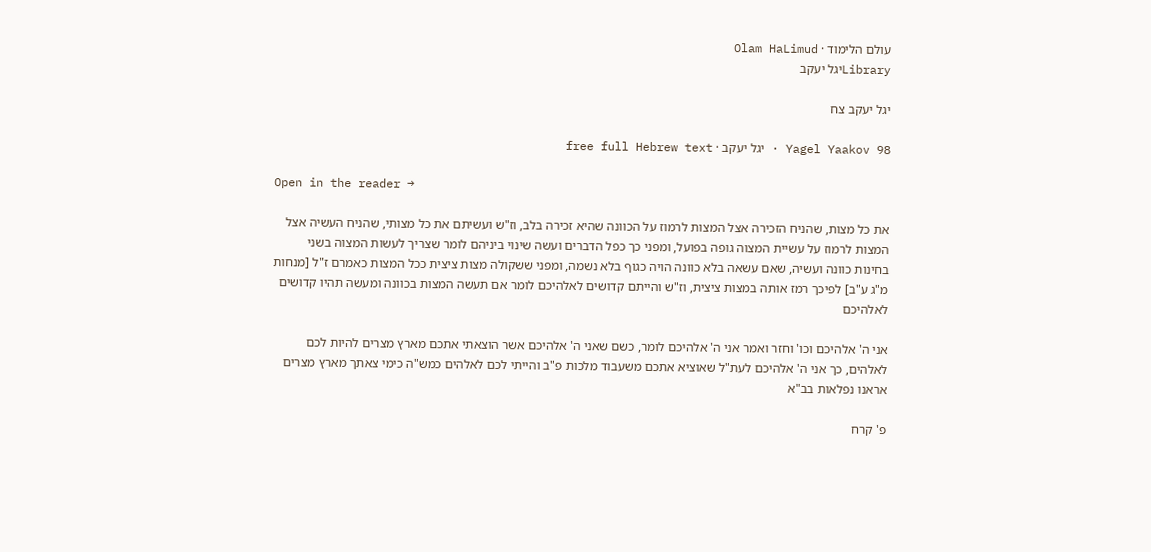עולם הלימוד · Olam HaLimud
Libraryיגל יעקב

יגל יעקב צח

Yagel Yaakov 98 · יגל יעקב · free full Hebrew text

Open in the reader →

את כל מצות, שהניח הזכירה אצל המצות לרמוז על הכוונה שהיא זכירה בלב, וז"ש ועשיתם את כל מצותי, שהניח העשיה אצל המצות לרמוז על עשיית המצוה גופה בפועל, ומפני כך כפל הדברים ועשה שינוי ביניהם לומר שצריך לעשות המצוה בשני בחינות כוונה ועשיה, שאם עשאה בלא כוונה הויה כגוף בלא נשמה, ומפני ששקולה מצות ציצית ככל המצות כאמרם ז"ל [מנחות מ"ג ע"ב] לפיכך רמז אותה במצות ציצית, וז"ש והייתם קדושים לאלהיכם לומר אם תעשה המצות בכוונה ומעשה תהיו קדושים לאלהיכם

אני ה' אלהיכם וכו' וחזר ואמר אני ה' אלהיכם לומר, כשם שאני ה' אלהיכם אשר הוצאתי אתכם מארץ מצרים להיות לכם לאלהים, כך אני ה' אלהיכם לעת"ל שאוציא אתכם משעבוד מלכות פ"ב והייתי לכם לאלהים כמש"ה כימי צאתך מארץ מצרים אראנו נפלאות בב"א

פ' קרח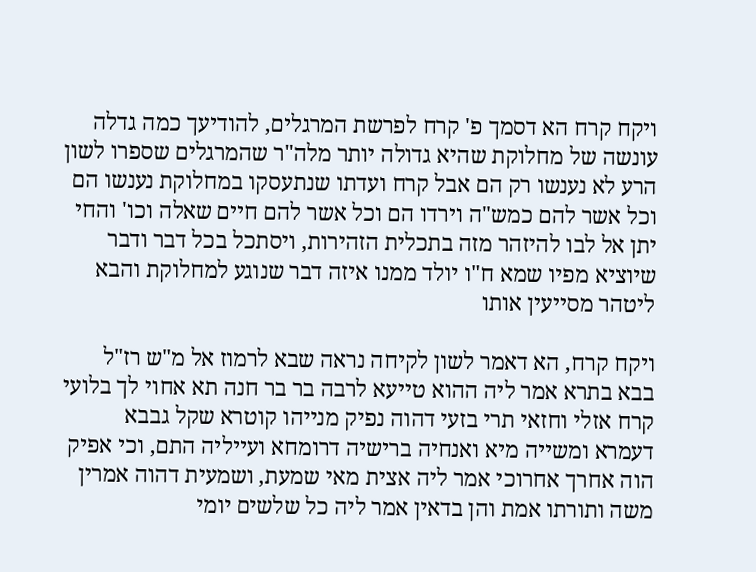ויקח קרח הא דסמך פ' קרח לפרשת המרגלים, להודיעך כמה גדלה עונשה של מחלוקת שהיא גדולה יותר מלה"ר שהמרגלים שספרו לשון הרע לא נענשו רק הם אבל קרח ועדתו שנתעסקו במחלוקת נענשו הם וכל אשר להם כמש"ה וירדו הם וכל אשר להם חיים שאלה וכו' והחי יתן אל לבו להיזהר מזה בתכלית הזהירות, ויסתכל בכל דבר ודבר שיוציא מפיו שמא ח"ו יולד ממנו איזה דבר שנוגע למחלוקת והבא ליטהר מסייעין אותו

ויקח קרח, הא דאמר לשון לקיחה נראה שבא לרמוז אל מ"ש רז"ל בבא בתרא אמר ליה ההוא טייעא לרבה בר בר חנה תא אחוי לך בלועי קרח אזלי וחזאי תרי בזעי דהוה נפיק מנייהו קוטרא שקל גבבא דעמרא ומשייה מיא ואנחיה ברישיה דרומחא ועייליה התם, וכי אפיק הוה אחרך אחרוכי אמר ליה אצית מאי שמעת, ושמעית דהוה אמרין משה ותורתו אמת והן בדאין אמר ליה כל שלשים יומי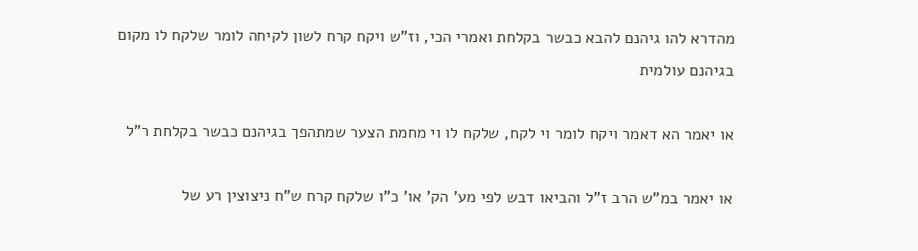מהדרא להו גיהנם להבא כבשר בקלחת ואמרי הכי, וז"ש ויקח קרח לשון לקיחה לומר שלקח לו מקום בגיהנם עולמית

או יאמר הא דאמר ויקח לומר וי לקח, שלקח לו וי מחמת הצער שמתהפך בגיהנם כבשר בקלחת ר"ל

או יאמר במ"ש הרב ז"ל והביאו דבש לפי מע' הק' או' כ"ו שלקח קרח ש"ח ניצוצין רע של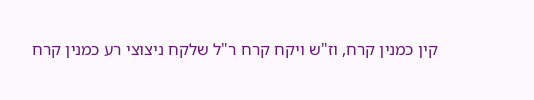קין כמנין קרח, וז"ש ויקח קרח ר"ל שלקח ניצוצי רע כמנין קרח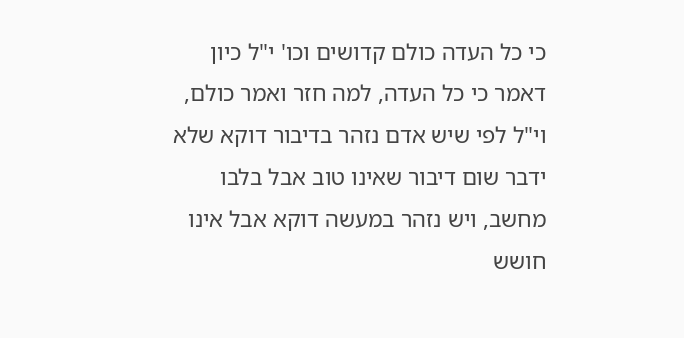כי כל העדה כולם קדושים וכו' י"ל כיון דאמר כי כל העדה, למה חזר ואמר כולם, וי"ל לפי שיש אדם נזהר בדיבור דוקא שלא ידבר שום דיבור שאינו טוב אבל בלבו מחשב, ויש נזהר במעשה דוקא אבל אינו חושש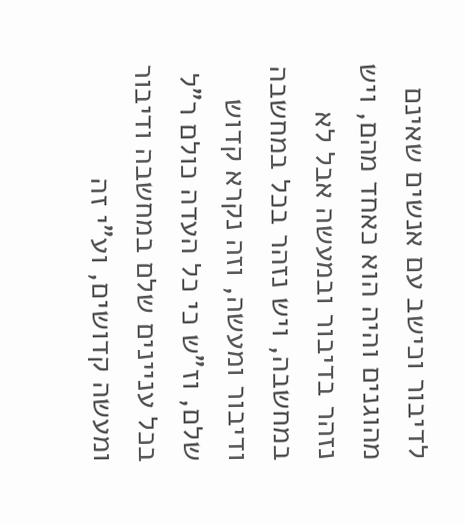לדיבור וכישב עם אנשים שאינם מהוגנים והיה הוא כאחד מהם, ויש נזהר בדיבור ובמעשה אבל לא במחשבה, ויש נזהר בכל במחשבה ודיבור ומעשה, וזה נקרא קדוש שלם, וז"ש כי כל העדה כולם ר"ל בכל עניינים שלם במחשבה ודיבור ומעשה קדושים, וע"י זה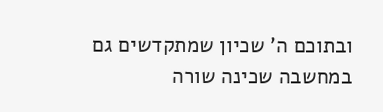ובתוכם ה' שכיון שמתקדשים גם במחשבה שכינה שורה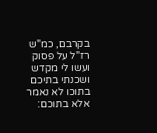בקרבם, כמ"ש רז"ל על פסוק ועשו לי מקדש ושכנתי בתיכם בתוכו לא נאמר אלא בתוכם: